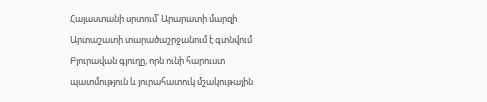Հայաստանի սրտում՝ Արարատի մարզի Արտաշատի տարածաշրջանում է գտնվում Բյուրավան գյուղը, որն ունի հարուստ պատմություն և յուրահատուկ մշակութային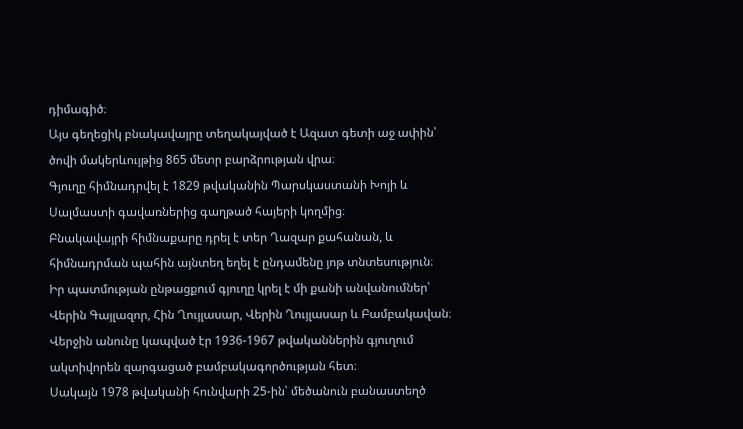դիմագիծ։
Այս գեղեցիկ բնակավայրը տեղակայված է Ազատ գետի աջ ափին՝ ծովի մակերևույթից 865 մետր բարձրության վրա։
Գյուղը հիմնադրվել է 1829 թվականին Պարսկաստանի Խոյի և Սալմաստի գավառներից գաղթած հայերի կողմից։
Բնակավայրի հիմնաքարը դրել է տեր Ղազար քահանան, և հիմնադրման պահին այնտեղ եղել է ընդամենը յոթ տնտեսություն։
Իր պատմության ընթացքում գյուղը կրել է մի քանի անվանումներ՝ Վերին Գայլազոր, Հին Ղույլասար, Վերին Ղույլասար և Բամբակավան։ Վերջին անունը կապված էր 1936-1967 թվականներին գյուղում ակտիվորեն զարգացած բամբակագործության հետ։
Սակայն 1978 թվականի հունվարի 25-ին՝ մեծանուն բանաստեղծ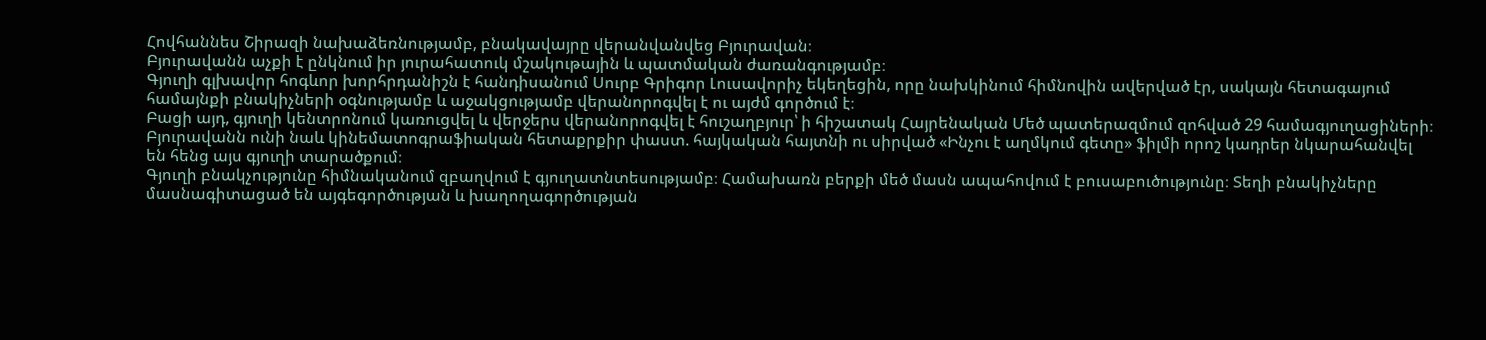Հովհաննես Շիրազի նախաձեռնությամբ, բնակավայրը վերանվանվեց Բյուրավան։
Բյուրավանն աչքի է ընկնում իր յուրահատուկ մշակութային և պատմական ժառանգությամբ։
Գյուղի գլխավոր հոգևոր խորհրդանիշն է հանդիսանում Սուրբ Գրիգոր Լուսավորիչ եկեղեցին, որը նախկինում հիմնովին ավերված էր, սակայն հետագայում համայնքի բնակիչների օգնությամբ և աջակցությամբ վերանորոգվել է ու այժմ գործում է։
Բացի այդ, գյուղի կենտրոնում կառուցվել և վերջերս վերանորոգվել է հուշաղբյուր՝ ի հիշատակ Հայրենական Մեծ պատերազմում զոհված 29 համագյուղացիների։
Բյուրավանն ունի նաև կինեմատոգրաֆիական հետաքրքիր փաստ. հայկական հայտնի ու սիրված «Ինչու է աղմկում գետը» ֆիլմի որոշ կադրեր նկարահանվել են հենց այս գյուղի տարածքում։
Գյուղի բնակչությունը հիմնականում զբաղվում է գյուղատնտեսությամբ։ Համախառն բերքի մեծ մասն ապահովում է բուսաբուծությունը։ Տեղի բնակիչները մասնագիտացած են այգեգործության և խաղողագործության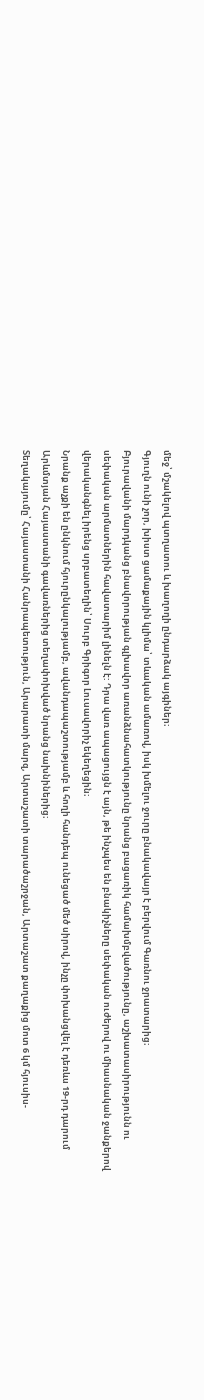մեջ՝ մշակելով պտղատու և խաղողի ընդարձակ այգիներ։
Գյուղն ունի չոր, խիստ ցամաքային կլիմա՝ տևական ամառով, իսկ խմելու ջուրը բնակավայր է բերվում Գառնու ջրատարից։
Բյուրավանի մարդկանց բնավորության գլխավոր առանձնահատկությունը նրանց բացառիկ համախմբվածությունը, աշխատասիրությունն ու սեփական արմատներին հավատարիմ լինելն է: Դրա վառ ապացույցն է այն, թե ինչպես են բնակիչները սեփական ուժերով ու միասնական ջանքերով վերականգնել իրենց սրբատեղին՝ Սուրբ Գրիգոր Լուսավորիչ եկեղեցին։
Նրանք աչքի են ընկնում հյուրընկալությամբ, ավանդապաշտությամբ և հողի հանդեպ ունեցած մեծ սիրով, ինչը փոխանցվել է դեռևս 19-րդ դարում Արևմտյան Հայաստանի գավառներից տեղափոխված նրանց նախնիներից։
Տեղակայումը՝ Հայաստանի Հանրապետություն, Արարատի մարզ, Արտաշատի տարածաշրջան, Արտաշատ քաղաքից մոտ 6 կմ հյուսիս-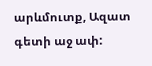արևմուտք, Ազատ գետի աջ ափ: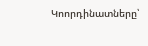Կոորդինատները՝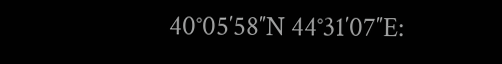40°05′58″N 44°31′07″E: